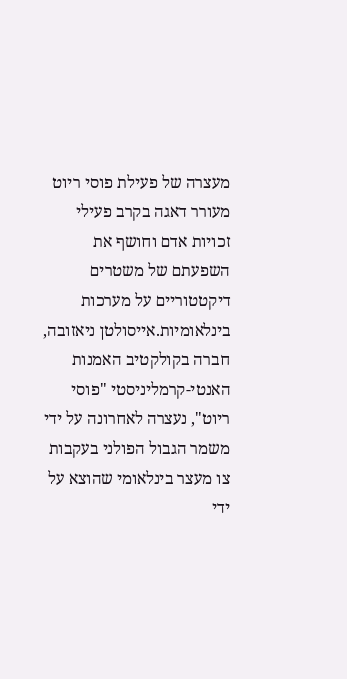מעצרה של פעילת פוסי ריוט מעורר דאגה בקרב פעילי זכויות אדם וחושף את השפעתם של משטרים דיקטטוריים על מערכות בינלאומיות.אייסולטן ניאזובה, חברה בקולקטיב האמנות האנטי-קרמליניסטי "פוסי ריוט", נעצרה לאחרונה על ידי משמר הגבול הפולני בעקבות צו מעצר בינלאומי שהוצא על ידי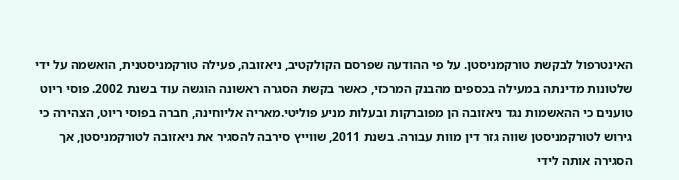האינטרפול לבקשת טורקמניסטן. על פי ההודעה שפרסם הקולקטיב, ניאזובה, פעילה טורקמניסטנית, הואשמה על ידי שלטונות מדינתה במעילה בכספים מהבנק המרכזי, כאשר בקשת הסגרה ראשונה הוגשה עוד בשנת 2002. פוסי ריוט טוענים כי ההאשמות נגד ניאזובה הן מפוברקות ובעלות מניע פוליטי.מאריה אליוחינה, חברה בפוסי ריוט, הצהירה כי גירוש לטורקמניסטן שווה גזר דין מוות עבורה. בשנת 2011, שווייץ סירבה להסגיר את ניאזובה לטורקמניסטן, אך הסגירה אותה לידי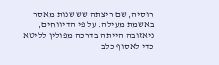רוסיה, שם ריצתה שש שנות מאסר באשמת מעילה. על פי הדיווחים, ניאזובה הייתה בדרכה מפולין לליטא כדי לאסוף כלב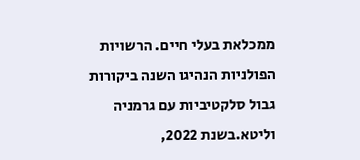ממכלאת בעלי חיים. הרשויות הפולניות הנהיגו השנה ביקורות גבול סלקטיביות עם גרמניה וליטא.בשנת 2022,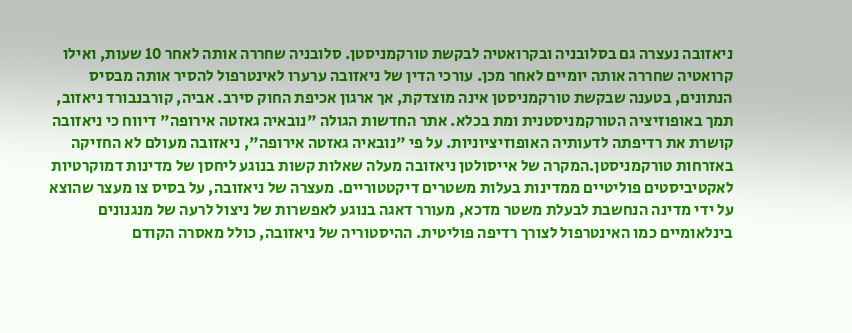ניאזובה נעצרה גם בסלובניה ובקרואטיה לבקשת טורקמניסטן. סלובניה שחררה אותה לאחר 10 שעות, ואילו קרואטיה שחררה אותה יומיים לאחר מכן. עורכי הדין של ניאזובה ערערו לאינטרפול להסיר אותה מבסיס הנתונים, בטענה שבקשת טורקמניסטן אינה מוצדקת, אך ארגון אכיפת החוק סירב. אביה, קורבנבורד ניאזוב, תמך באופוזיציה הטורקמניסטנית ומת בכלא. אתר החדשות הגולה "נובאיה גאזטה אירופה" דיווח כי ניאזובה קושרת את רדיפתה לדעותיה האופוזיציוניות. על פי "נובאיה גאזטה אירופה", ניאזובה מעולם לא החזיקה באזרחות טורקמניסטן.המקרה של אייסולטן ניאזובה מעלה שאלות קשות בנוגע ליחסן של מדינות דמוקרטיות לאקטיביסטים פוליטיים ממדינות בעלות משטרים דיקטטוריים. מעצרה של ניאזובה, על בסיס צו מעצר שהוצא על ידי מדינה הנחשבת לבעלת משטר מדכא, מעורר דאגה בנוגע לאפשרות של ניצול לרעה של מנגנונים בינלאומיים כמו האינטרפול לצורך רדיפה פוליטית. ההיסטוריה של ניאזובה, כולל מאסרה הקודם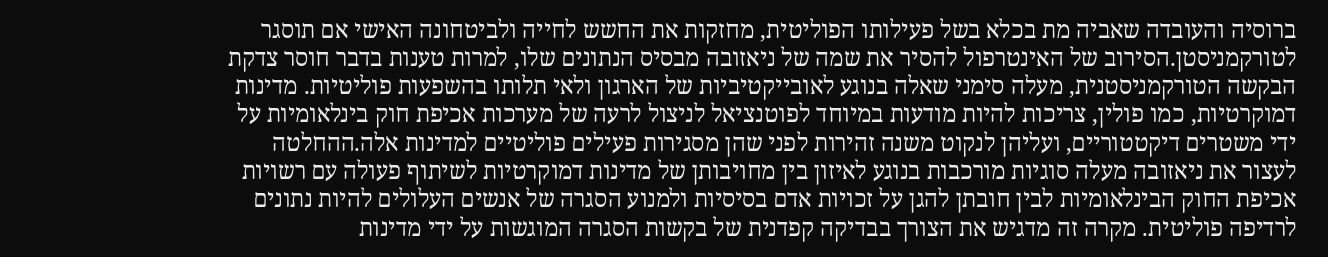ברוסיה והעובדה שאביה מת בכלא בשל פעילותו הפוליטית, מחזקות את החשש לחייה ולביטחונה האישי אם תוסגר לטורקמניסטן.הסירוב של האינטרפול להסיר את שמה של ניאזובה מבסיס הנתונים שלו, למרות טענות בדבר חוסר צדקת הבקשה הטורקמניסטנית, מעלה סימני שאלה בנוגע לאובייקטיביות של הארגון ולאי תלותו בהשפעות פוליטיות. מדינות דמוקרטיות, כמו פולין, צריכות להיות מודעות במיוחד לפוטנציאל לניצול לרעה של מערכות אכיפת חוק בינלאומיות על ידי משטרים דיקטטוריים, ועליהן לנקוט משנה זהירות לפני שהן מסגירות פעילים פוליטיים למדינות אלה.ההחלטה לעצור את ניאזובה מעלה סוגיות מורכבות בנוגע לאיזון בין מחויבותן של מדינות דמוקרטיות לשיתוף פעולה עם רשויות אכיפת החוק הבינלאומיות לבין חובתן להגן על זכויות אדם בסיסיות ולמנוע הסגרה של אנשים העלולים להיות נתונים לרדיפה פוליטית. מקרה זה מדגיש את הצורך בבדיקה קפדנית של בקשות הסגרה המוגשות על ידי מדינות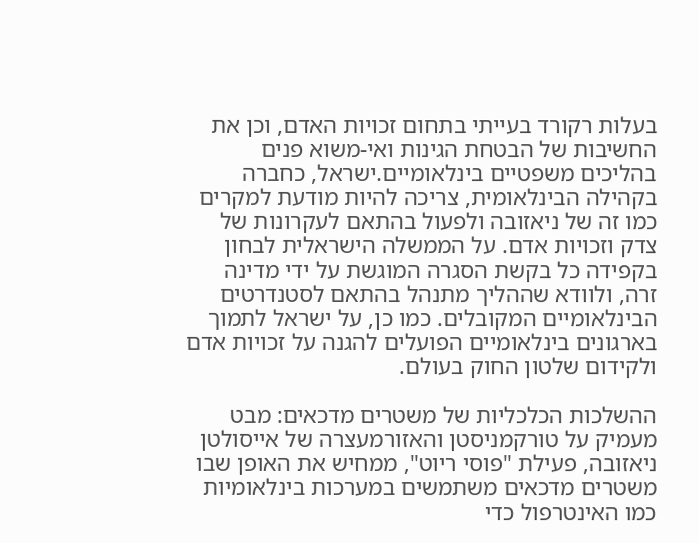בעלות רקורד בעייתי בתחום זכויות האדם, וכן את החשיבות של הבטחת הגינות ואי-משוא פנים בהליכים משפטיים בינלאומיים.ישראל, כחברה בקהילה הבינלאומית, צריכה להיות מודעת למקרים כמו זה של ניאזובה ולפעול בהתאם לעקרונות של צדק וזכויות אדם. על הממשלה הישראלית לבחון בקפידה כל בקשת הסגרה המוגשת על ידי מדינה זרה, ולוודא שההליך מתנהל בהתאם לסטנדרטים הבינלאומיים המקובלים. כמו כן, על ישראל לתמוך בארגונים בינלאומיים הפועלים להגנה על זכויות אדם ולקידום שלטון החוק בעולם.

ההשלכות הכלכליות של משטרים מדכאים: מבט מעמיק על טורקמניסטן והאזורמעצרה של אייסולטן ניאזובה, פעילת "פוסי ריוט", ממחיש את האופן שבו משטרים מדכאים משתמשים במערכות בינלאומיות כמו האינטרפול כדי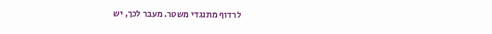לרדוף מתנגדי משטר. מעבר לכך, יש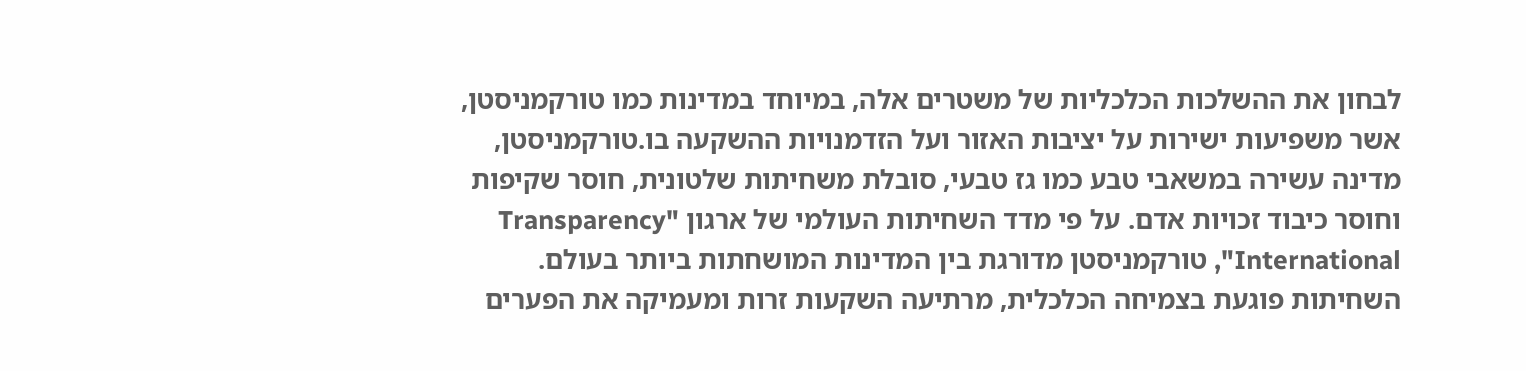לבחון את ההשלכות הכלכליות של משטרים אלה, במיוחד במדינות כמו טורקמניסטן, אשר משפיעות ישירות על יציבות האזור ועל הזדמנויות ההשקעה בו.טורקמניסטן, מדינה עשירה במשאבי טבע כמו גז טבעי, סובלת משחיתות שלטונית, חוסר שקיפות וחוסר כיבוד זכויות אדם. על פי מדד השחיתות העולמי של ארגון "Transparency International", טורקמניסטן מדורגת בין המדינות המושחתות ביותר בעולם. השחיתות פוגעת בצמיחה הכלכלית, מרתיעה השקעות זרות ומעמיקה את הפערים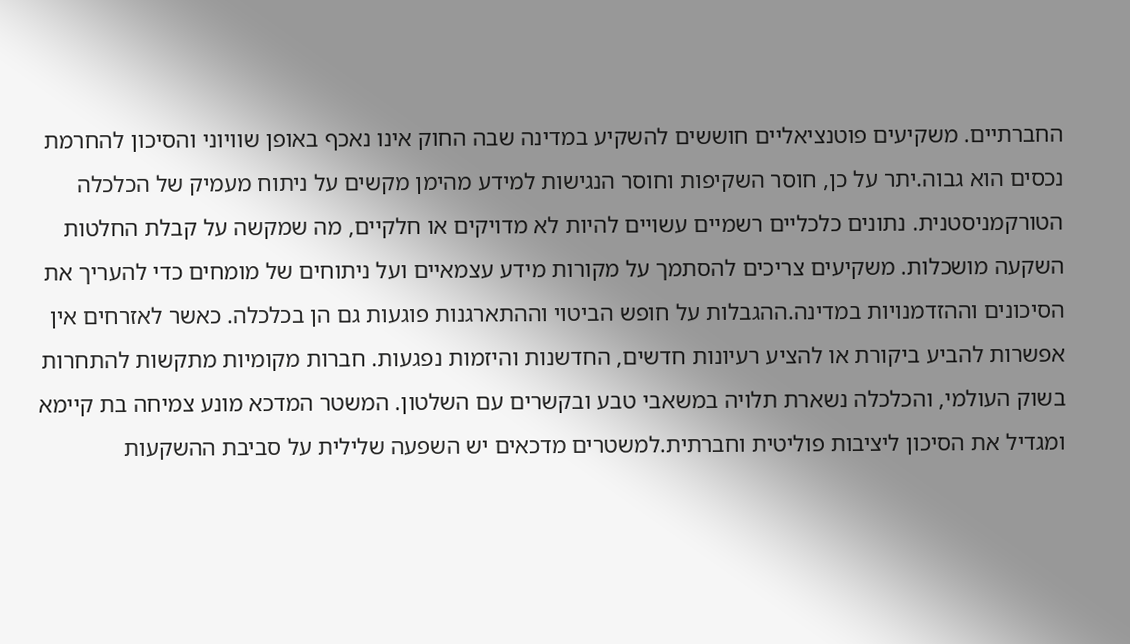החברתיים. משקיעים פוטנציאליים חוששים להשקיע במדינה שבה החוק אינו נאכף באופן שוויוני והסיכון להחרמת נכסים הוא גבוה.יתר על כן, חוסר השקיפות וחוסר הנגישות למידע מהימן מקשים על ניתוח מעמיק של הכלכלה הטורקמניסטנית. נתונים כלכליים רשמיים עשויים להיות לא מדויקים או חלקיים, מה שמקשה על קבלת החלטות השקעה מושכלות. משקיעים צריכים להסתמך על מקורות מידע עצמאיים ועל ניתוחים של מומחים כדי להעריך את הסיכונים וההזדמנויות במדינה.ההגבלות על חופש הביטוי וההתארגנות פוגעות גם הן בכלכלה. כאשר לאזרחים אין אפשרות להביע ביקורת או להציע רעיונות חדשים, החדשנות והיזמות נפגעות. חברות מקומיות מתקשות להתחרות בשוק העולמי, והכלכלה נשארת תלויה במשאבי טבע ובקשרים עם השלטון. המשטר המדכא מונע צמיחה בת קיימא ומגדיל את הסיכון ליציבות פוליטית וחברתית.למשטרים מדכאים יש השפעה שלילית על סביבת ההשקעות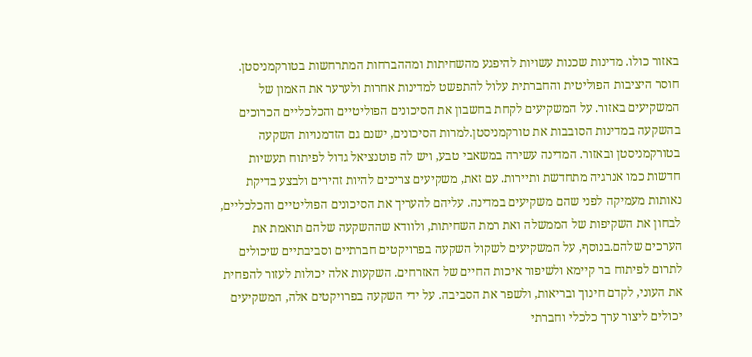באזור כולו. מדינות שכנות עשויות להיפגע מהשחיתות ומההברחות המתרחשות בטורקמניסטן. חוסר היציבות הפוליטית והחברתית עלול להתפשט למדינות אחרות ולערער את האמון של המשקיעים באזור. על המשקיעים לקחת בחשבון את הסיכונים הפוליטיים והכלכליים הכרוכים בהשקעה במדינות הסובבות את טורקמניסטן.למרות הסיכונים, ישנם גם הזדמנויות השקעה בטורקמניסטן ובאזור. המדינה עשירה במשאבי טבע, ויש לה פוטנציאל גדול לפיתוח תעשיות חדשות כמו אנרגיה מתחדשת ותיירות. עם זאת, משקיעים צריכים להיות זהירים ולבצע בדיקת נאותות מעמיקה לפני שהם משקיעים במדינה. עליהם להעריך את הסיכונים הפוליטיים והכלכליים, לבחון את השקיפות של הממשלה ואת רמת השחיתות, ולוודא שההשקעה שלהם תואמת את הערכים שלהם.בנוסף, על המשקיעים לשקול השקעה בפרויקטים חברתיים וסביבתיים שיכולים לתרום לפיתוח בר קיימא ולשיפור איכות החיים של האזרחים. השקעות אלה יכולות לעזור להפחית את העוני, לקדם חינוך ובריאות, ולשפר את הסביבה. על ידי השקעה בפרויקטים אלה, המשקיעים יכולים ליצור ערך כלכלי וחברתי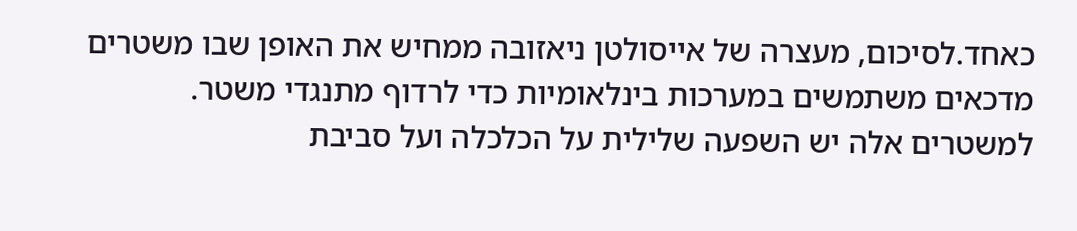כאחד.לסיכום, מעצרה של אייסולטן ניאזובה ממחיש את האופן שבו משטרים מדכאים משתמשים במערכות בינלאומיות כדי לרדוף מתנגדי משטר. למשטרים אלה יש השפעה שלילית על הכלכלה ועל סביבת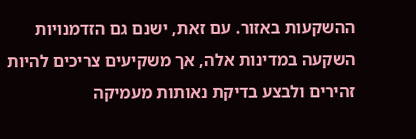ההשקעות באזור. עם זאת, ישנם גם הזדמנויות השקעה במדינות אלה, אך משקיעים צריכים להיות זהירים ולבצע בדיקת נאותות מעמיקה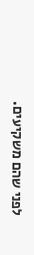לפני שהם משקיעים.